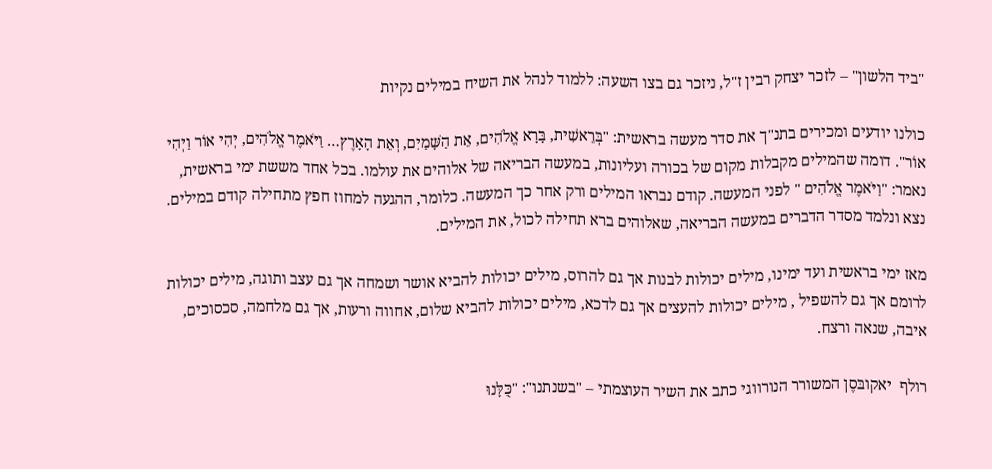"ביד הלשון" – לזכר יצחק רבין ז"ל, ניזכר גם בצו השעה: ללמוד לנהל את השיח במילים נקיות

כולנו יודעים ומכירים בתנ"ך את סדר מעשה בראשית: "בְּרֵאשִׁית, בָּרָא אֱלֹהִים, אֵת הַשָּׁמַיִם, וְאֵת הָאָרֶץ… וַיֹּאמֶר אֱלֹהִים, יְהִי אוֹר וַיְהִי אוֹר". דומה שהמילים מקבלות מקום של בכורה ועליונות, במעשה הבריאה של אלוהים את עולמו. בכל אחד מששת ימי בראשית, נאמר: "וַיֹּאמֶר אֱלֹהִים " לפני המעשה. קודם נבראו המילים ורק אחר כך המעשה. כלומר, ההגעה למחוז חפץ מתחילה קודם במילים. נצא ונלמד מסדר הדברים במעשה הבריאה, שאלוהים ברא תחילה לכול, את המילים.

מאז ימי בראשית ועד ימינו, מילים יכולות לבנות אך גם להרוס, מילים יכולות להביא אושר ושמחה אך גם עצב ותוגה, מילים יכולות לרומם אך גם להשפיל , מילים יכולות להעצים אך גם לדכא, מילים יכולות להביא שלום, אחווה ורעות, אך גם מלחמה, סכסוכים, איבה, שנאה ורצח.

רולף  יאקובּסֶן המשורר הנורווגי כתב את השיר העוצמתי – "בשנתנו": "כֻּלָּנוּ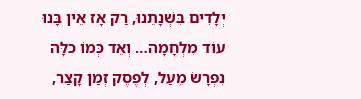יְלָדִים בִּשְׁנָתֵנוּ, רַק אָז אֵין בָּנוּ עוֹד מִלְחָמָה… וְאֵד כְּמוֹ כלָּה נִפְרָשׂ מֵעַל, לְפֶסֶק זְמַן קָצַר,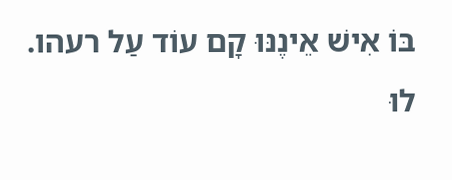בּוֹ אִישׁ אֵינֶנּוּ קָם עוֹד עַל רעהו. לוּ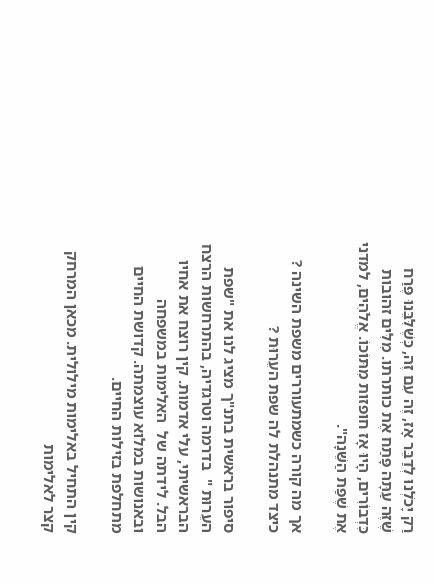רַק יָכֹלְנוּ לְדַבֵּר אָז, זֶה עִם זֶה, כְּשֶׁלִּבֵּנוּ פֶּרַח שֶׁזֶּה עַתָּה פָּתַח אֶת כותרתו. מִלִּים זהובות כִּדְבוֹרִים, הָיוּ אָז חופזות מִתּוֹכוֹ. אֱלֹהִים, למדני אֶת שֶׁפַּת הַשֵּׁנָה".

אך מה קורה כשמתעוררים משפת השינה ? כיצד מתנהלת לה שפת העֵרוּת ?

סיפור בראשית בתנ"ך מציג לנו את "שפת העֵרוּת "  בדרמה וטרגדיה, בהתרחשות הרצח הבראשיתי, עלי אדמות. קין רוצח את אחיו הבל. לידתה של  האלימות במשפחה ובאנושות במלוא עוצמתה. קדושת החיים מתחלפת בזילות החיים.

קין התחיל באלימות מילולית. מכאן המרחק קצר לאלימות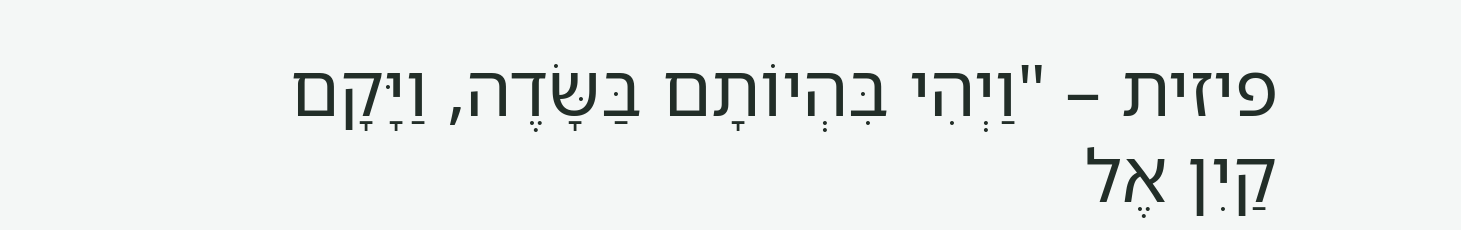פיזית – "וַיְהִי בִּהְיוֹתָם בַּשָּׂדֶה, וַיָּקָם קַיִן אֶל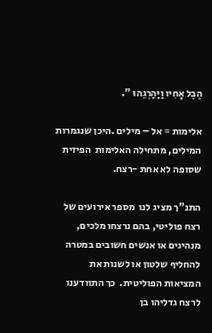הֶבֶל אָחִיו וַיַּהַרְגֵהוּ ".

אלימות = אל – מילים .היכן שנגמרות המילים, מתחילה האלימות  הפיזית שסופה לא אחת -רצח.

התנ"ך מציג לנו  מספר אירועים של רצח פוליטי, בהם נרצחו מלכים, מנהיגים או אנשים חשובים במטרה להחליף שלטון או לשנות את המציאות הפוליטית.  כך התוודענו לרצח גדליהו בן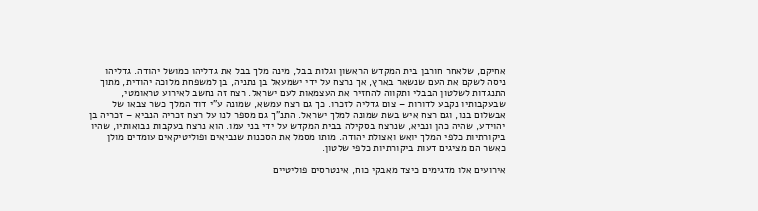אחיקם, שלאחר חורבן בית המקדש הראשון וגלות בבל, מינה מלך בבל את גדליהו כמושל יהודה. גדליהו ניסה לשקם את העם שנשאר בארץ, אך נרצח על ידי ישמעאל בן נתניה, בן למשפחת מלוכה יהודית, מתוך התנגדות לשלטון הבבלי ותקווה להחזיר את העצמאות לעם ישראל. רצח זה נחשב לאירוע טראומטי, שבעקבותיו נקבע לדורות – צום גדליה לזכרו. כך גם רצח עמשא, שמונה ע"י דוד המלך כשר צבאו של אבשלום בנו, וגם רצח איש בשת שמונה למלך ישראל. התנ"ך גם מספר לנו על רצח זכריה הנביא – זכריה בן יהוידע, שהיה כהן ונביא, שנרצח בסקילה בבית המקדש על ידי בני עמו. הוא נרצח בעקבות נבואותיו, שהיו ביקורתיות כלפי המלך יואש ואצולת יהודה. מותו מסמל את הסכנות שנביאים ופוליטיקאים עומדים מולן כאשר הם מציגים דעות ביקורתיות כלפי שלטון.

אירועים אלו מדגימים כיצד מאבקי כוח, אינטרסים פוליטיים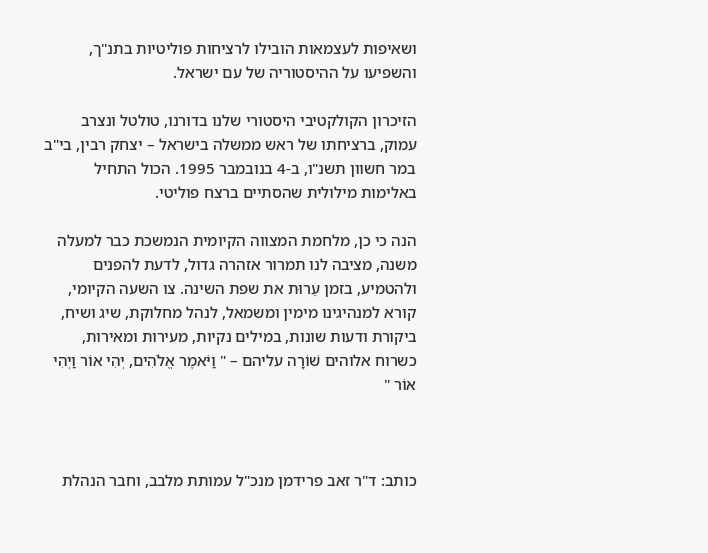ושאיפות לעצמאות הובילו לרציחות פוליטיות בתנ"ך, והשפיעו על ההיסטוריה של עם ישראל.

הזיכרון הקולקטיבי היסטורי שלנו בדורנו, טולטל ונצרב עמוק, ברציחתו של ראש ממשלה בישראל – יצחק רבין, בי"ב במר חשוון תשנ"ו, ב-4 בנובמבר 1995. הכול התחיל באלימות מילולית שהסתיים ברצח פוליטי.

הנה כי כן, מלחמת המצווה הקיומית הנמשכת כבר למעלה משנה, מציבה לנו תמרור אזהרה גדול, לדעת להפנים ולהטמיע, בזמן עֵרוּת את שפת השינה. צו השעה הקיומי, קורא למנהיגינו מימין ומשמאל, לנהל מחלוקת, שיג ושיח, ביקורת ודעות שונות, במילים נקיות, מעירות ומאירות, כשרוח אלוהים שׁוֹרָה עליהם – " וַיֹּאמֶר אֱלֹהִים, יְהִי אוֹר וַיְהִי אוֹר "



כותב: ד"ר זאב פרידמן מנכ"ל עמותת מלבב, וחבר הנהלת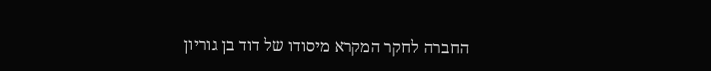החברה לחקר המקרא מיסודו של דוד בן גוריון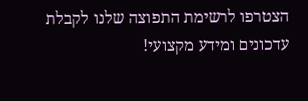הצטרפו לרשימת התפוצה שלנו לקבלת עדכונים ומידע מקצועי!